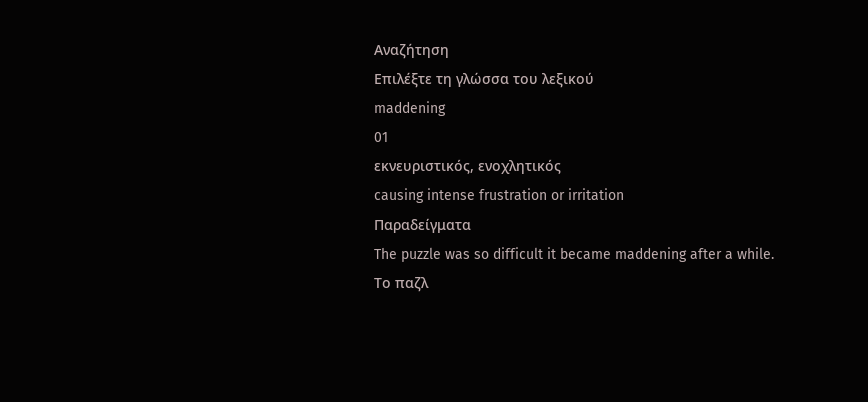Αναζήτηση
Επιλέξτε τη γλώσσα του λεξικού
maddening
01
εκνευριστικός, ενοχλητικός
causing intense frustration or irritation
Παραδείγματα
The puzzle was so difficult it became maddening after a while.
Το παζλ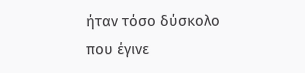ήταν τόσο δύσκολο που έγινε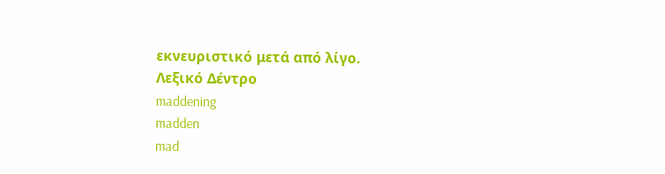εκνευριστικό μετά από λίγο.
Λεξικό Δέντρο
maddening
madden
mad